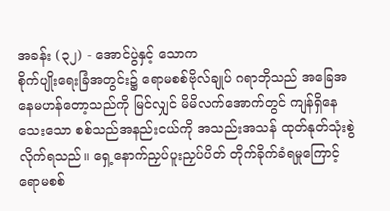အခန်း (၃၂) - အောင်ပွဲနှင့် သောက
စိုက်ပျိုးရေးခြံအတွင်း၌ ရောမစစ်ဗိုလ်ချုပ် ဂရာဘိုသည် အခြေအနေမဟန်တော့သည်ကို မြင်လျှင် မိမိလက်အောက်တွင် ကျန်ရှိနေသေးသော စစ်သည်အနည်းငယ်ကို အသည်းအသန် ထုတ်နုတ်သုံးစွဲလိုက်ရသည်။ ရှေ့နောက်ညှပ်ပူးညှပ်ပိတ် တိုက်ခိုက်ခံရမှုကြောင့် ရောမစစ်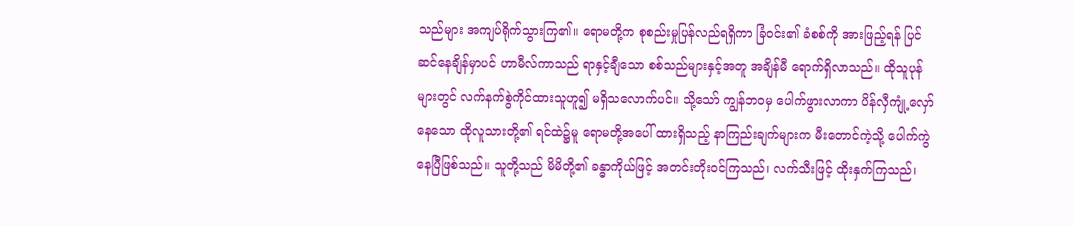သည်များ အကျပ်ရိုက်သွားကြ၏။ ရောမတို့က စုစည်းမှုပြန်လည်ရရှိကာ ခြံဝင်း၏ ခံစစ်ကို အားဖြည့်ရန် ပြင်ဆင်နေချိန်မှာပင် ဟာမီလ်ကာသည် ရာနှင့်ချီသော စစ်သည်များနှင့်အတူ အချိန်မီ ရောက်ရှိလာသည်။ ထိုသူပုန်များတွင် လက်နက်စွဲကိုင်ထားသူဟူ၍ မရှိသလောက်ပင်။ သို့သော် ကျွန်ဘဝမှ ပေါက်ဖွားလာကာ ပိန်လှီကျုံ့လှော်နေသော ထိုလူသားတို့၏ ရင်ထဲ၌မူ ရောမတို့အပေါ် ထားရှိသည့် နာကြည်းချက်များက မီးတောင်ကဲ့သို့ ပေါက်ကွဲနေပြီဖြစ်သည်။ သူတို့သည် မိမိတို့၏ ခန္ဓာကိုယ်ဖြင့် အတင်းတိုးဝင်ကြသည်၊ လက်သီးဖြင့် ထိုးနှက်ကြသည်၊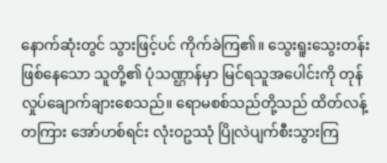နောက်ဆုံးတွင် သွားဖြင့်ပင် ကိုက်ခဲကြ၏။ သွေးရူးသွေးတန်း ဖြစ်နေသော သူတို့၏ ပုံသဏ္ဌာန်မှာ မြင်ရသူအပေါင်းကို တုန်လှုပ်ချောက်ချားစေသည်။ ရောမစစ်သည်တို့သည် ထိတ်လန့်တကြား အော်ဟစ်ရင်း လုံးဝဥဿုံ ပြိုလဲပျက်စီးသွားကြ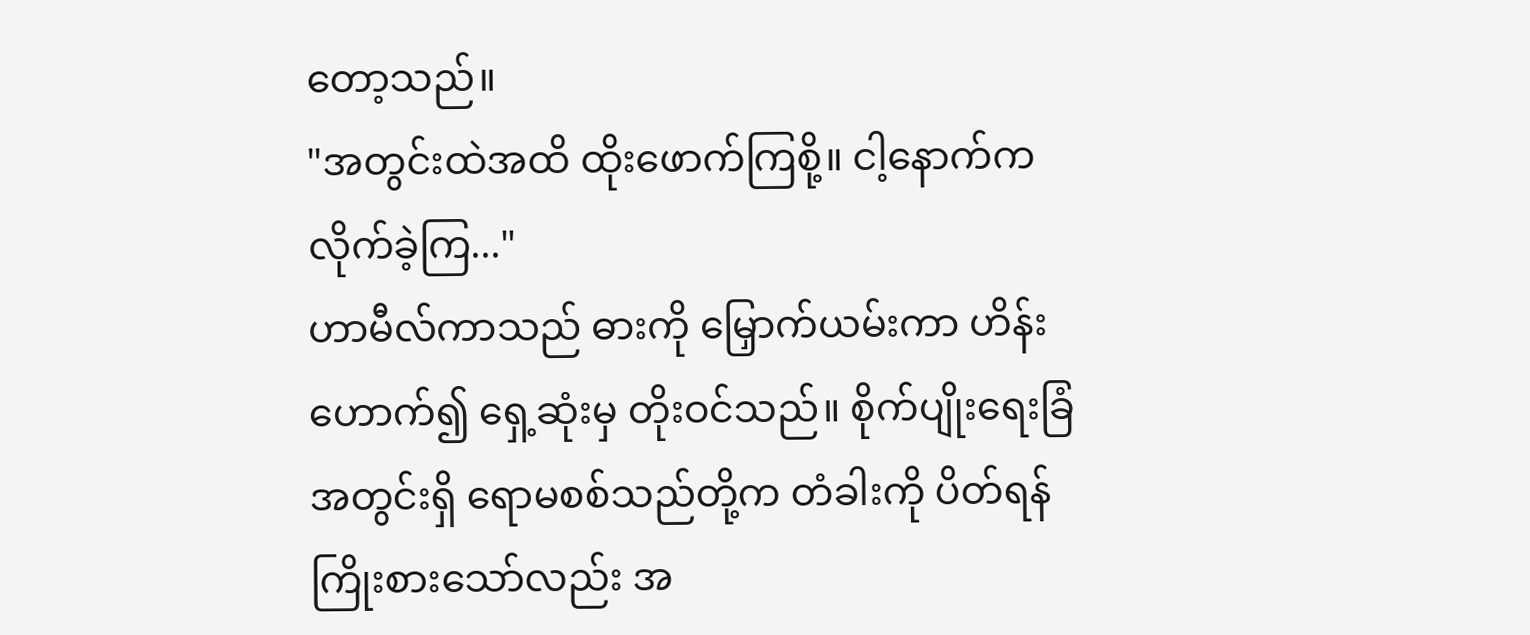တော့သည်။
"အတွင်းထဲအထိ ထိုးဖောက်ကြစို့။ ငါ့နောက်က လိုက်ခဲ့ကြ..."
ဟာမီလ်ကာသည် ဓားကို မြှောက်ယမ်းကာ ဟိန်းဟောက်၍ ရှေ့ဆုံးမှ တိုးဝင်သည်။ စိုက်ပျိုးရေးခြံအတွင်းရှိ ရောမစစ်သည်တို့က တံခါးကို ပိတ်ရန် ကြိုးစားသော်လည်း အ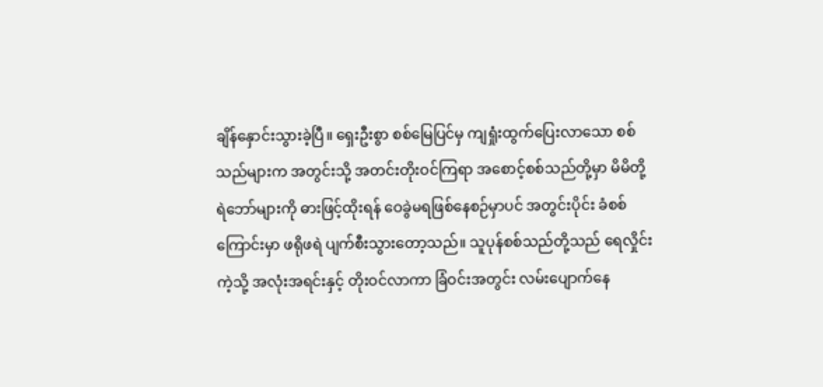ချိန်နှောင်းသွားခဲ့ပြီ။ ရှေးဦးစွာ စစ်မြေပြင်မှ ကျရှုံးထွက်ပြေးလာသော စစ်သည်များက အတွင်းသို့ အတင်းတိုးဝင်ကြရာ အစောင့်စစ်သည်တို့မှာ မိမိတို့ ရဲဘော်များကို ဓားဖြင့်ထိုးရန် ဝေခွဲမရဖြစ်နေစဉ်မှာပင် အတွင်းပိုင်း ခံစစ်ကြောင်းမှာ ဖရိုဖရဲ ပျက်စီးသွားတော့သည်။ သူပုန်စစ်သည်တို့သည် ရေလှိုင်းကဲ့သို့ အလုံးအရင်းနှင့် တိုးဝင်လာကာ ခြံဝင်းအတွင်း လမ်းပျောက်နေ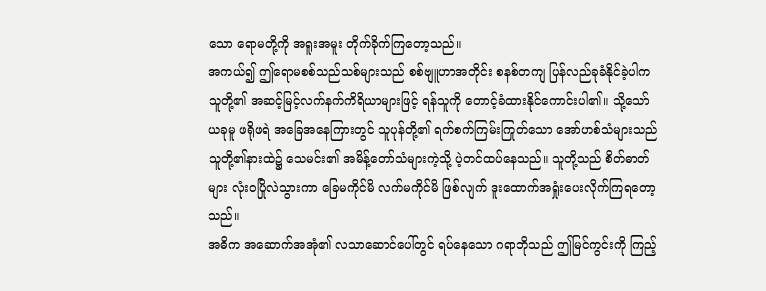သော ရောမတို့ကို အရူးအမူး တိုက်ခိုက်ကြတော့သည်။
အကယ်၍ ဤရောမစစ်သည်သစ်များသည် စစ်ဗျူဟာအတိုင်း စနစ်တကျ ပြန်လည်ခုခံနိုင်ခဲ့ပါက သူတို့၏ အဆင့်မြင့်လက်နက်ကိရိယာများဖြင့် ရန်သူကို တောင့်ခံထားနိုင်ကောင်းပါ၏။ သို့သော် ယခုမူ ဖရိုဖရဲ အခြေအနေကြားတွင် သူပုန်တို့၏ ရက်စက်ကြမ်းကြုတ်သော အော်ဟစ်သံများသည် သူတို့၏နားထဲ၌ သေမင်း၏ အမိန့်တော်သံများကဲ့သို့ ပဲ့တင်ထပ်နေသည်။ သူတို့သည် စိတ်ဓာတ်များ လုံးဝပြိုလဲသွားကာ ခြေမကိုင်မိ လက်မကိုင်မိ ဖြစ်လျက် ဒူးထောက်အရှုံးပေးလိုက်ကြရတော့သည်။
အဓိက အဆောက်အအုံ၏ လသာဆောင်ပေါ်တွင် ရပ်နေသော ဂရာဘိုသည် ဤမြင်ကွင်းကို ကြည့်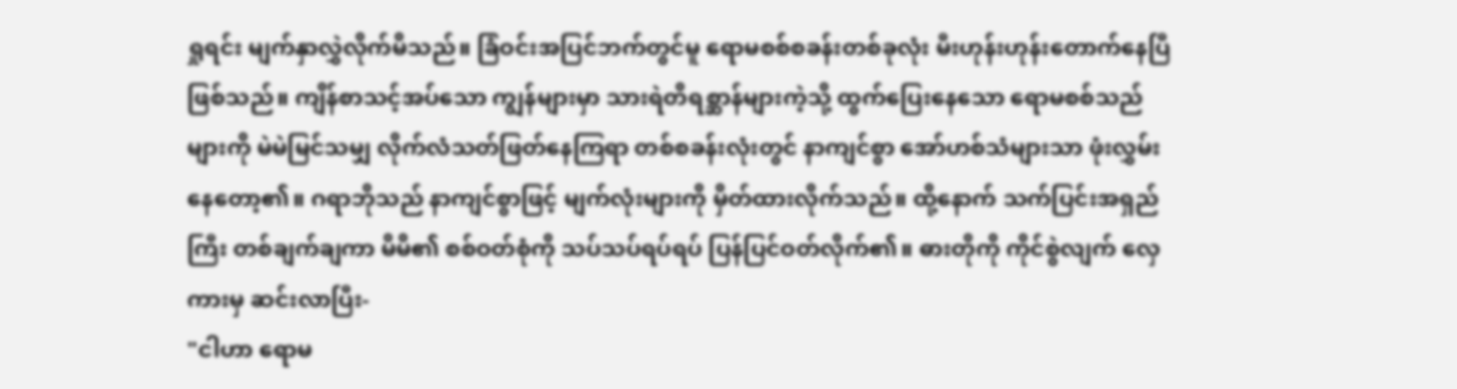ရှုရင်း မျက်နှာလွှဲလိုက်မိသည်။ ခြံဝင်းအပြင်ဘက်တွင်မူ ရောမစစ်စခန်းတစ်ခုလုံး မီးဟုန်းဟုန်းတောက်နေပြီ ဖြစ်သည်။ ကျိန်စာသင့်အပ်သော ကျွန်များမှာ သားရဲတိရစ္ဆာန်များကဲ့သို့ ထွက်ပြေးနေသော ရောမစစ်သည်များကို မဲမဲမြင်သမျှ လိုက်လံသတ်ဖြတ်နေကြရာ တစ်စခန်းလုံးတွင် နာကျင်စွာ အော်ဟစ်သံများသာ ဖုံးလွှမ်းနေတော့၏။ ဂရာဘိုသည် နာကျင်စွာဖြင့် မျက်လုံးများကို မှိတ်ထားလိုက်သည်။ ထို့နောက် သက်ပြင်းအရှည်ကြီး တစ်ချက်ချကာ မိမိ၏ စစ်ဝတ်စုံကို သပ်သပ်ရပ်ရပ် ပြန်ပြင်ဝတ်လိုက်၏။ ဓားတိုကို ကိုင်စွဲလျက် လှေကားမှ ဆင်းလာပြီး-
"ငါဟာ ရောမ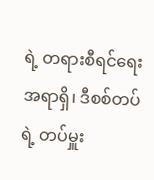ရဲ့ တရားစီရင်ရေးအရာရှိ၊ ဒီစစ်တပ်ရဲ့ တပ်မှူး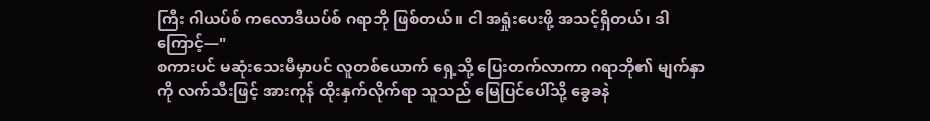ကြီး ဂါယပ်စ် ကလောဒီယပ်စ် ဂရာဘို ဖြစ်တယ်။ ငါ အရှုံးပေးဖို့ အသင့်ရှိတယ်၊ ဒါကြောင့်—"
စကားပင် မဆုံးသေးမီမှာပင် လူတစ်ယောက် ရှေ့သို့ ပြေးတက်လာကာ ဂရာဘို၏ မျက်နှာကို လက်သီးဖြင့် အားကုန် ထိုးနှက်လိုက်ရာ သူသည် မြေပြင်ပေါ်သို့ ခွေခနဲ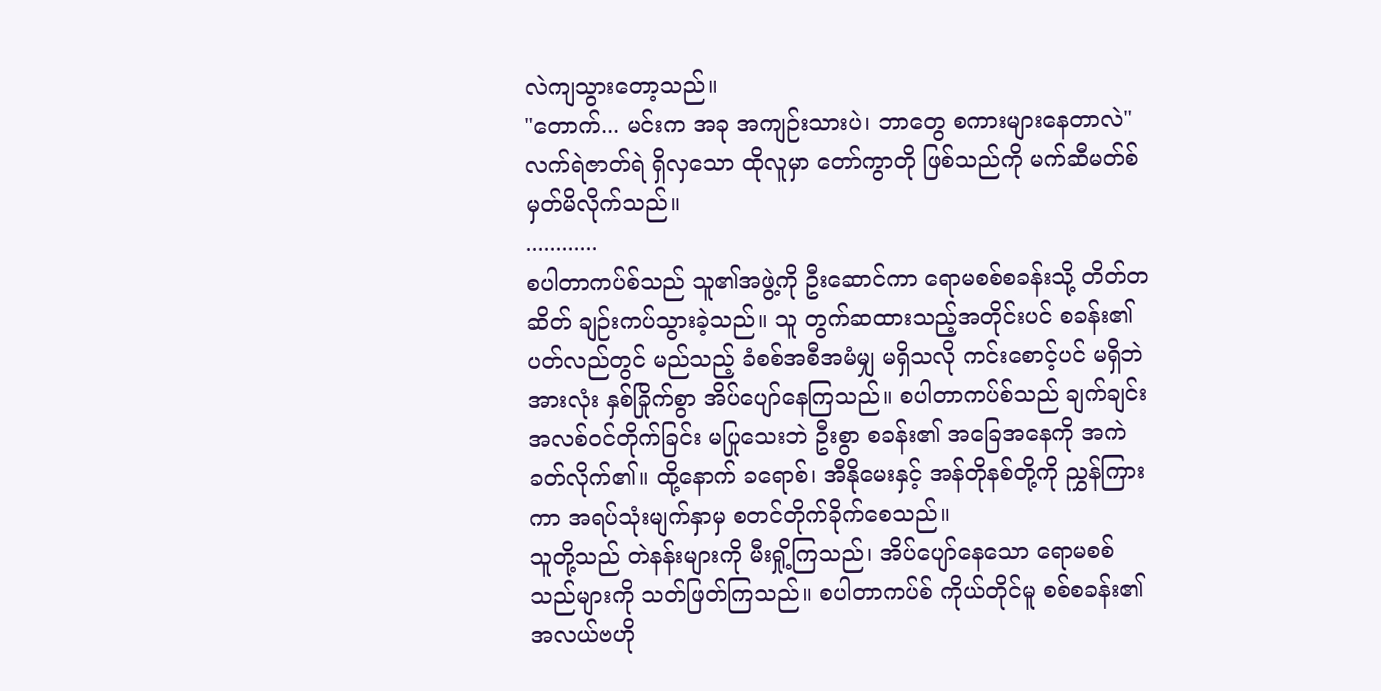လဲကျသွားတော့သည်။
"တောက်... မင်းက အခု အကျဉ်းသားပဲ၊ ဘာတွေ စကားများနေတာလဲ"
လက်ရဲဇာတ်ရဲ ရှိလှသော ထိုလူမှာ တော်ကွာတို ဖြစ်သည်ကို မက်ဆီမတ်စ် မှတ်မိလိုက်သည်။
............
စပါတာကပ်စ်သည် သူ၏အဖွဲ့ကို ဦးဆောင်ကာ ရောမစစ်စခန်းသို့ တိတ်တဆိတ် ချဉ်းကပ်သွားခဲ့သည်။ သူ တွက်ဆထားသည့်အတိုင်းပင် စခန်း၏ ပတ်လည်တွင် မည်သည့် ခံစစ်အစီအမံမျှ မရှိသလို ကင်းစောင့်ပင် မရှိဘဲ အားလုံး နှစ်ခြိုက်စွာ အိပ်ပျော်နေကြသည်။ စပါတာကပ်စ်သည် ချက်ချင်း အလစ်ဝင်တိုက်ခြင်း မပြုသေးဘဲ ဦးစွာ စခန်း၏ အခြေအနေကို အကဲခတ်လိုက်၏။ ထို့နောက် ခရောစ်၊ အီနိုမေးနှင့် အန်တိုနစ်တို့ကို ညွှန်ကြားကာ အရပ်သုံးမျက်နှာမှ စတင်တိုက်ခိုက်စေသည်။
သူတို့သည် တဲနန်းများကို မီးရှို့ကြသည်၊ အိပ်ပျော်နေသော ရောမစစ်သည်များကို သတ်ဖြတ်ကြသည်။ စပါတာကပ်စ် ကိုယ်တိုင်မူ စစ်စခန်း၏ အလယ်ဗဟို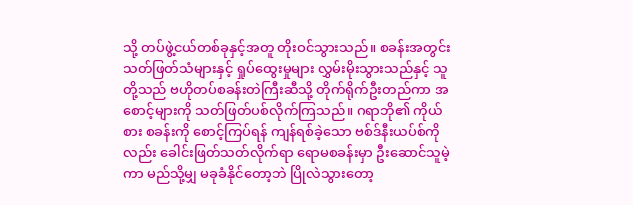သို့ တပ်ဖွဲ့ငယ်တစ်ခုနှင့်အတူ တိုးဝင်သွားသည်။ စခန်းအတွင်း သတ်ဖြတ်သံများနှင့် ရှုပ်ထွေးမှုများ လွှမ်းမိုးသွားသည်နှင့် သူတို့သည် ဗဟိုတပ်စခန်းတဲကြီးဆီသို့ တိုက်ရိုက်ဦးတည်ကာ အစောင့်များကို သတ်ဖြတ်ပစ်လိုက်ကြသည်။ ဂရာဘို၏ ကိုယ်စား စခန်းကို စောင့်ကြပ်ရန် ကျန်ရစ်ခဲ့သော ဗစ်ဒ်နီးယပ်စ်ကိုလည်း ခေါင်းဖြတ်သတ်လိုက်ရာ ရောမစခန်းမှာ ဦးဆောင်သူမဲ့ကာ မည်သို့မျှ မခုခံနိုင်တော့ဘဲ ပြိုလဲသွားတော့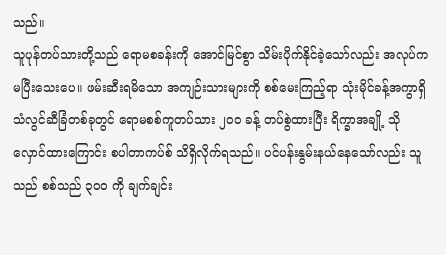သည်။
သူပုန်တပ်သားတို့သည် ရောမစခန်းကို အောင်မြင်စွာ သိမ်းပိုက်နိုင်ခဲ့သော်လည်း အလုပ်က မပြီးသေးပေ။ ဖမ်းဆီးရမိသော အကျဉ်းသားများကို စစ်မေးကြည့်ရာ သုံးမိုင်ခန့်အကွာရှိ သံလွင်ဆီခြံတစ်ခုတွင် ရောမစစ်ကူတပ်သား ၂၀၀ ခန့် တပ်စွဲထားပြီး ရိက္ခာအချို့ သိုလှောင်ထားကြောင်း စပါတာကပ်စ် သိရှိလိုက်ရသည်။ ပင်ပန်းနွမ်းနယ်နေသော်လည်း သူသည် စစ်သည် ၃၀၀ ကို ချက်ချင်း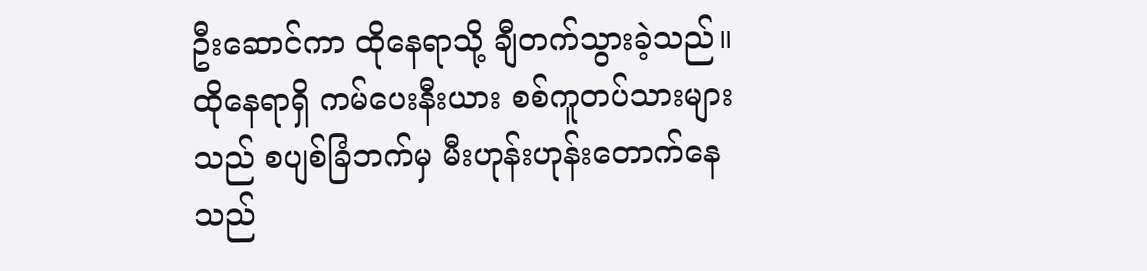ဦးဆောင်ကာ ထိုနေရာသို့ ချီတက်သွားခဲ့သည်။
ထိုနေရာရှိ ကမ်ပေးနီးယား စစ်ကူတပ်သားများသည် စပျစ်ခြံဘက်မှ မီးဟုန်းဟုန်းတောက်နေသည်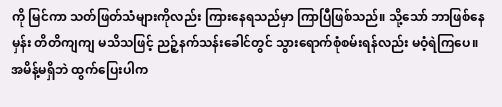ကို မြင်ကာ သတ်ဖြတ်သံများကိုလည်း ကြားနေရသည်မှာ ကြာပြီဖြစ်သည်။ သို့သော် ဘာဖြစ်နေမှန်း တိတိကျကျ မသိသဖြင့် ညဉ့်နက်သန်းခေါင်တွင် သွားရောက်စုံစမ်းရန်လည်း မဝံ့ရဲကြပေ။ အမိန့်မရှိဘဲ ထွက်ပြေးပါက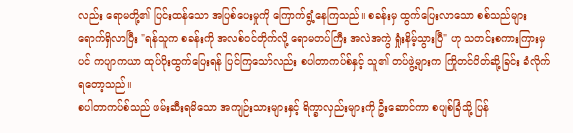လည်း ရောမတို့၏ ပြင်းထန်သော အပြစ်ပေးမှုကို ကြောက်ရွံ့နေကြသည်။ စခန်းမှ ထွက်ပြေးလာသော စစ်သည်များ ရောက်ရှိလာပြီး "ရန်သူက စခန်းကို အလစ်ဝင်တိုက်လို့ ရောမတပ်ကြီး အလဲအကွဲ ရှုံးနိမ့်သွားပြီ" ဟု သတင်းစကားကြားမှပင် ကပျာကယာ ထုပ်ပိုးထွက်ပြေးရန် ပြင်ကြသော်လည်း စပါတာကပ်စ်နှင့် သူ၏ တပ်ဖွဲ့များက ကြိုတင်ပိတ်ဆို့ခြင်း ခံလိုက်ရတော့သည်။
စပါတာကပ်စ်သည် ဖမ်းဆီးရမိသော အကျဉ်းသားများနှင့် ရိက္ခာလှည်းများကို ဦးဆောင်ကာ စပျစ်ခြံသို့ ပြန်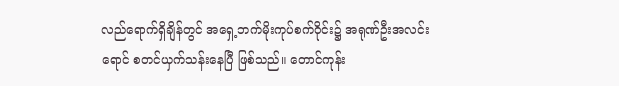လည်ရောက်ရှိချိန်တွင် အရှေ့ဘက်မိုးကုပ်စက်ဝိုင်း၌ အရုဏ်ဦးအလင်းရောင် စတင်ယှက်သန်းနေပြီ ဖြစ်သည်။ တောင်ကုန်း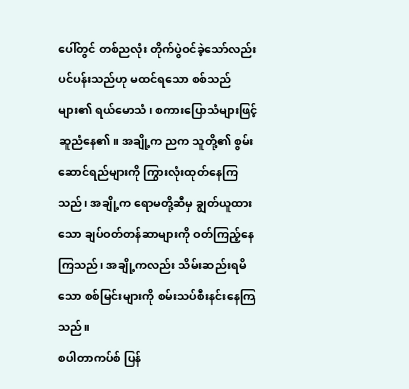ပေါ်တွင် တစ်ညလုံး တိုက်ပွဲဝင်ခဲ့သော်လည်း ပင်ပန်းသည်ဟု မထင်ရသော စစ်သည်များ၏ ရယ်မောသံ၊ စကားပြောသံများဖြင့် ဆူညံနေ၏။ အချို့က ညက သူတို့၏ စွမ်းဆောင်ရည်များကို ကြွားလုံးထုတ်နေကြသည်၊ အချို့က ရောမတို့ဆီမှ ချွတ်ယူထားသော ချပ်ဝတ်တန်ဆာများကို ဝတ်ကြည့်နေကြသည်၊ အချို့ကလည်း သိမ်းဆည်းရမိသော စစ်မြင်းများကို စမ်းသပ်စီးနင်းနေကြသည်။
စပါတာကပ်စ် ပြန်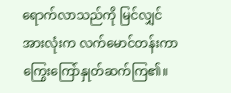ရောက်လာသည်ကို မြင်လျှင် အားလုံးက လက်မောင်တန်းကာ ကြွေးကြော်နှုတ်ဆက်ကြ၏။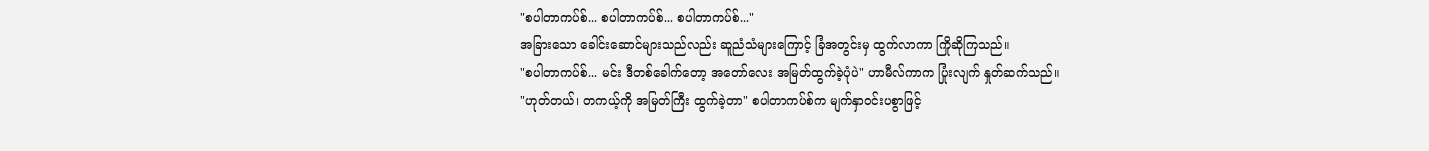"စပါတာကပ်စ်... စပါတာကပ်စ်... စပါတာကပ်စ်..."
အခြားသော ခေါင်းဆောင်များသည်လည်း ဆူညံသံများကြောင့် ခြံအတွင်းမှ ထွက်လာကာ ကြိုဆိုကြသည်။
"စပါတာကပ်စ်... မင်း ဒီတစ်ခေါက်တော့ အတော်လေး အမြတ်ထွက်ခဲ့ပုံပဲ" ဟာမီလ်ကာက ပြုံးလျက် နှုတ်ဆက်သည်။
"ဟုတ်တယ်၊ တကယ့်ကို အမြတ်ကြီး ထွက်ခဲ့တာ" စပါတာကပ်စ်က မျက်နှာဝင်းပစွာဖြင့်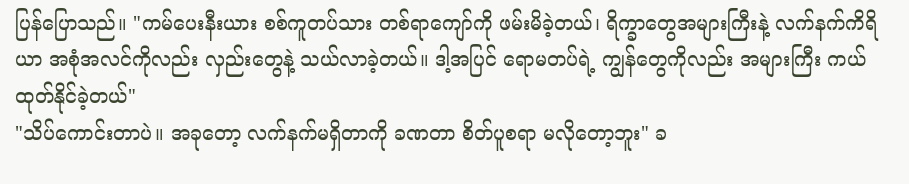ပြန်ပြောသည်။ "ကမ်ပေးနီးယား စစ်ကူတပ်သား တစ်ရာကျော်ကို ဖမ်းမိခဲ့တယ်၊ ရိက္ခာတွေအများကြီးနဲ့ လက်နက်ကိရိယာ အစုံအလင်ကိုလည်း လှည်းတွေနဲ့ သယ်လာခဲ့တယ်။ ဒါ့အပြင် ရောမတပ်ရဲ့ ကျွန်တွေကိုလည်း အများကြီး ကယ်ထုတ်နိုင်ခဲ့တယ်"
"သိပ်ကောင်းတာပဲ။ အခုတော့ လက်နက်မရှိတာကို ခဏတာ စိတ်ပူစရာ မလိုတော့ဘူး" ခ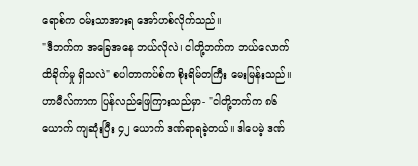ရောစ်က ဝမ်းသာအားရ အော်ဟစ်လိုက်သည်။
"ဒီဘက်က အခြေအနေ ဘယ်လိုလဲ၊ ငါတို့ဘက်က ဘယ်လောက် ထိခိုက်မှု ရှိသလဲ" စပါတာကပ်စ်က စိုးရိမ်တကြီး မေးမြန်းသည်။
ဟာမီလ်ကာက ပြန်လည်ဖြေကြားသည်မှာ- "ငါတို့ဘက်က ၈၆ ယောက် ကျဆုံးပြီး ၄၂ ယောက် ဒဏ်ရာရခဲ့တယ်။ ဒါပေမဲ့ ဒဏ်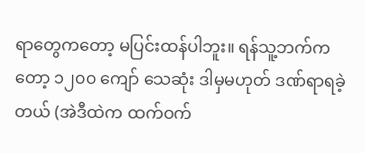ရာတွေကတော့ မပြင်းထန်ပါဘူး။ ရန်သူ့ဘက်ကတော့ ၁၂၀၀ ကျော် သေဆုံး ဒါမှမဟုတ် ဒဏ်ရာရခဲ့တယ် (အဲဒီထဲက ထက်ဝက်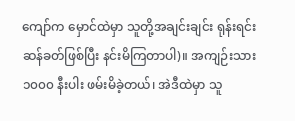ကျော်က မှောင်ထဲမှာ သူတို့အချင်းချင်း ရုန်းရင်းဆန်ခတ်ဖြစ်ပြီး နင်းမိကြတာပါ)။ အကျဉ်းသား ၁၀၀၀ နီးပါး ဖမ်းမိခဲ့တယ်၊ အဲဒီထဲမှာ သူ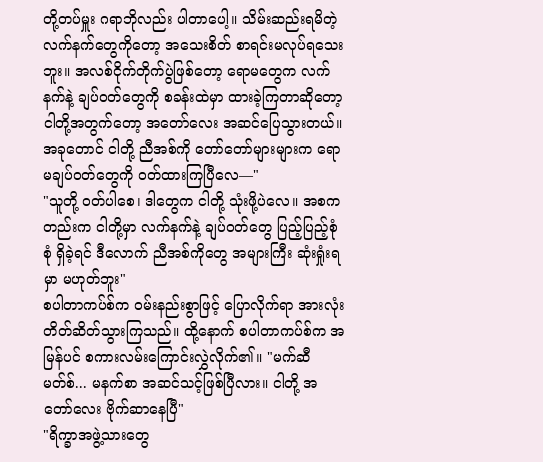တို့တပ်မှူး ဂရာဘိုလည်း ပါတာပေါ့။ သိမ်းဆည်းရမိတဲ့ လက်နက်တွေကိုတော့ အသေးစိတ် စာရင်းမလုပ်ရသေးဘူး။ အလစ်ငိုက်တိုက်ပွဲဖြစ်တော့ ရောမတွေက လက်နက်နဲ့ ချပ်ဝတ်တွေကို စခန်းထဲမှာ ထားခဲ့ကြတာဆိုတော့ ငါတို့အတွက်တော့ အတော်လေး အဆင်ပြေသွားတယ်။ အခုတောင် ငါတို့ ညီအစ်ကို တော်တော်များများက ရောမချပ်ဝတ်တွေကို ဝတ်ထားကြပြီလေ—"
"သူတို့ ဝတ်ပါစေ၊ ဒါတွေက ငါတို့ သုံးဖို့ပဲလေ။ အစကတည်းက ငါတို့မှာ လက်နက်နဲ့ ချပ်ဝတ်တွေ ပြည့်ပြည့်စုံစုံ ရှိခဲ့ရင် ဒီလောက် ညီအစ်ကိုတွေ အများကြီး ဆုံးရှုံးရမှာ မဟုတ်ဘူး"
စပါတာကပ်စ်က ဝမ်းနည်းစွာဖြင့် ပြောလိုက်ရာ အားလုံး တိတ်ဆိတ်သွားကြသည်။ ထို့နောက် စပါတာကပ်စ်က အမြန်ပင် စကားလမ်းကြောင်းလွှဲလိုက်၏။ "မက်ဆီမတ်စ်... မနက်စာ အဆင်သင့်ဖြစ်ပြီလား။ ငါတို့ အတော်လေး ဗိုက်ဆာနေပြီ"
"ရိက္ခာအဖွဲ့သားတွေ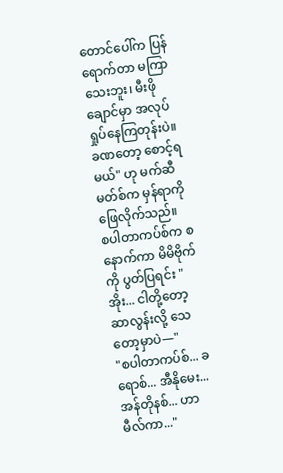တောင်ပေါ်က ပြန်ရောက်တာ မကြာသေးဘူး၊ မီးဖိုချောင်မှာ အလုပ်ရှုပ်နေကြတုန်းပဲ။ ခဏတော့ စောင့်ရမယ်" ဟု မက်ဆီမတ်စ်က မှန်ရာကို ဖြေလိုက်သည်။
စပါတာကပ်စ်က စနောက်ကာ မိမိဗိုက်ကို ပွတ်ပြရင်း "အိုး... ငါတို့တော့ ဆာလွန်းလို့ သေတော့မှာပဲ—"
"စပါတာကပ်စ်... ခရောစ်... အီနိုမေး... အန်တိုနစ်... ဟာမီလ်ကာ..."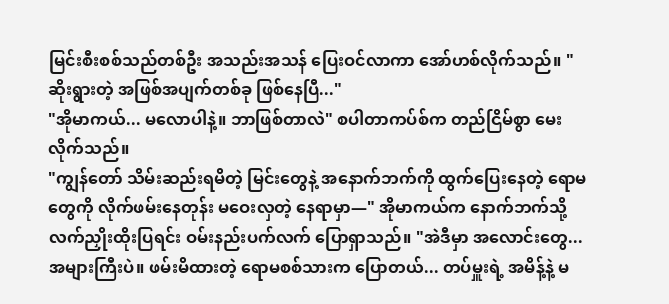မြင်းစီးစစ်သည်တစ်ဦး အသည်းအသန် ပြေးဝင်လာကာ အော်ဟစ်လိုက်သည်။ "ဆိုးရွားတဲ့ အဖြစ်အပျက်တစ်ခု ဖြစ်နေပြီ..."
"အိုမာကယ်... မလောပါနဲ့။ ဘာဖြစ်တာလဲ" စပါတာကပ်စ်က တည်ငြိမ်စွာ မေးလိုက်သည်။
"ကျွန်တော် သိမ်းဆည်းရမိတဲ့ မြင်းတွေနဲ့ အနောက်ဘက်ကို ထွက်ပြေးနေတဲ့ ရောမတွေကို လိုက်ဖမ်းနေတုန်း မဝေးလှတဲ့ နေရာမှာ—" အိုမာကယ်က နောက်ဘက်သို့ လက်ညှိုးထိုးပြရင်း ဝမ်းနည်းပက်လက် ပြောရှာသည်။ "အဲဒီမှာ အလောင်းတွေ... အများကြီးပဲ။ ဖမ်းမိထားတဲ့ ရောမစစ်သားက ပြောတယ်... တပ်မှူးရဲ့ အမိန့်နဲ့ မ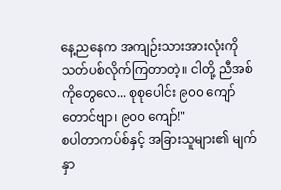နေ့ညနေက အကျဉ်းသားအားလုံးကို သတ်ပစ်လိုက်ကြတာတဲ့။ ငါတို့ ညီအစ်ကိုတွေလေ... စုစုပေါင်း ၉၀၀ ကျော်တောင်ဗျာ၊ ၉၀၀ ကျော်!"
စပါတာကပ်စ်နှင့် အခြားသူများ၏ မျက်နှာ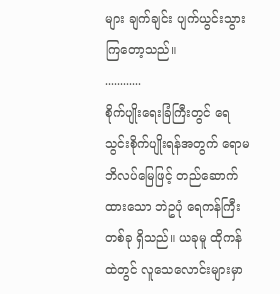များ ချက်ချင်း ပျက်ယွင်းသွားကြတော့သည်။
............
စိုက်ပျိုးရေးခြံကြီးတွင် ရေသွင်းစိုက်ပျိုးရန်အတွက် ရောမဘိလပ်မြေဖြင့် တည်ဆောက်ထားသော ဘဲဥပုံ ရေကန်ကြီးတစ်ခု ရှိသည်။ ယခုမူ ထိုကန်ထဲတွင် လူသေလောင်းများမှာ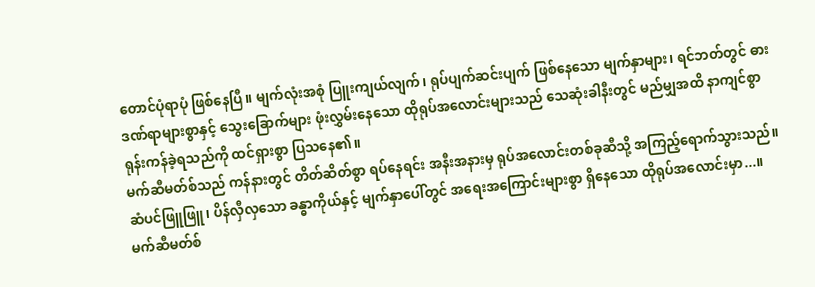တောင်ပုံရာပုံ ဖြစ်နေပြီ။ မျက်လုံးအစုံ ပြူးကျယ်လျက်၊ ရုပ်ပျက်ဆင်းပျက် ဖြစ်နေသော မျက်နှာများ၊ ရင်ဘတ်တွင် ဓားဒဏ်ရာများစွာနှင့် သွေးခြောက်များ ဖုံးလွှမ်းနေသော ထိုရုပ်အလောင်းများသည် သေဆုံးခါနီးတွင် မည်မျှအထိ နာကျင်စွာ ရုန်းကန်ခဲ့ရသည်ကို ထင်ရှားစွာ ပြသနေ၏။
မက်ဆီမတ်စ်သည် ကန်နားတွင် တိတ်ဆိတ်စွာ ရပ်နေရင်း အနီးအနားမှ ရုပ်အလောင်းတစ်ခုဆီသို့ အကြည့်ရောက်သွားသည်။ ဆံပင်ဖြူဖြူ၊ ပိန်လှီလှသော ခန္ဓာကိုယ်နှင့် မျက်နှာပေါ်တွင် အရေးအကြောင်းများစွာ ရှိနေသော ထိုရုပ်အလောင်းမှာ...။ မက်ဆီမတ်စ်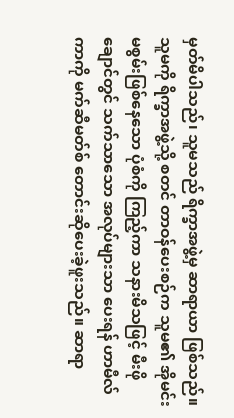မှတ်မိပါသည်၊ သူမသည် ရိက္ခာအဖွဲ့မှ ဆာရာယာ ဖြစ်သည်။ သူမကို ရိက္ခာအဖွဲ့သို့ စတင် တာဝန်ပေးစဉ်က သူမ၏ အိုမင်းမစွမ်းဖြစ်နေသော ပုံစံကို ကြည့်ကာ သနားမိသဖြင့် မီးဖိုချောင်တွင် သက်သာသော အလုပ်များသာ ပေးရန် ဟာမီလ်ကာကို မက်ဆီမတ်စ် တောင်းဆိုပေးခဲ့ဖူးသည်။ ဆာရာ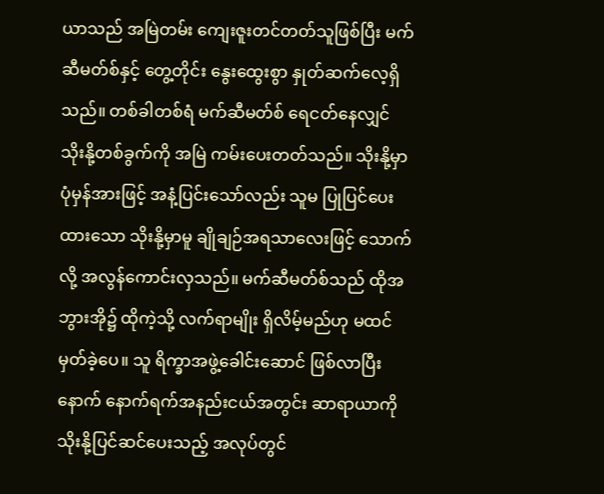ယာသည် အမြဲတမ်း ကျေးဇူးတင်တတ်သူဖြစ်ပြီး မက်ဆီမတ်စ်နှင့် တွေ့တိုင်း နွေးထွေးစွာ နှုတ်ဆက်လေ့ရှိသည်။ တစ်ခါတစ်ရံ မက်ဆီမတ်စ် ရေငတ်နေလျှင် သိုးနို့တစ်ခွက်ကို အမြဲ ကမ်းပေးတတ်သည်။ သိုးနို့မှာ ပုံမှန်အားဖြင့် အနံ့ပြင်းသော်လည်း သူမ ပြုပြင်ပေးထားသော သိုးနို့မှာမူ ချိုချဉ်အရသာလေးဖြင့် သောက်လို့ အလွန်ကောင်းလှသည်။ မက်ဆီမတ်စ်သည် ထိုအဘွားအို၌ ထိုကဲ့သို့ လက်ရာမျိုး ရှိလိမ့်မည်ဟု မထင်မှတ်ခဲ့ပေ။ သူ ရိက္ခာအဖွဲ့ခေါင်းဆောင် ဖြစ်လာပြီးနောက် နောက်ရက်အနည်းငယ်အတွင်း ဆာရာယာကို သိုးနို့ပြင်ဆင်ပေးသည့် အလုပ်တွင်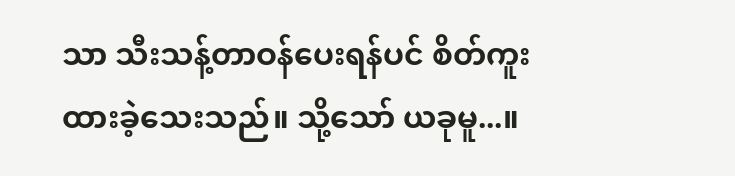သာ သီးသန့်တာဝန်ပေးရန်ပင် စိတ်ကူးထားခဲ့သေးသည်။ သို့သော် ယခုမူ...။